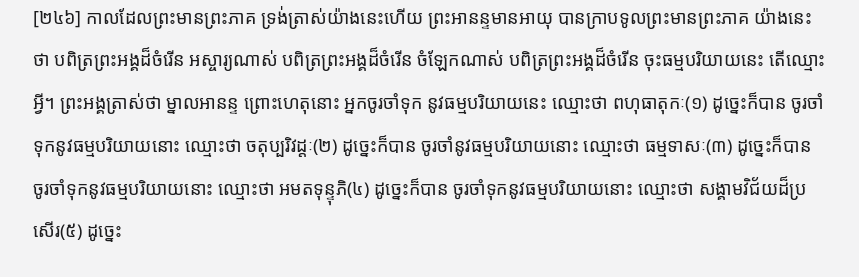[២៤៦] កាលដែលព្រះមានព្រះភាគ ទ្រង់ត្រាស់យ៉ាងនេះហើយ ព្រះអានន្ទមានអាយុ បានក្រាបទូលព្រះមានព្រះភាគ យ៉ាងនេះថា បពិត្រព្រះអង្គដ៏ចំរើន អស្ចារ្យណាស់ បពិត្រព្រះអង្គដ៏ចំរើន ចំឡែកណាស់ បពិត្រព្រះអង្គដ៏ចំរើន ចុះធម្មបរិយាយនេះ តើឈ្មោះអ្វី។ ព្រះអង្គត្រាស់ថា ម្នាលអានន្ទ ព្រោះហេតុនោះ អ្នកចូរចាំទុក នូវធម្មបរិយាយនេះ ឈ្មោះថា ពហុធាតុកៈ(១) ដូច្នេះក៏បាន ចូរចាំទុកនូវធម្មបរិយាយនោះ ឈ្មោះថា ចតុប្បរិវដ្តៈ(២) ដូច្នេះក៏បាន ចូរចាំនូវធម្មបរិយាយនោះ ឈ្មោះថា ធម្មទាសៈ(៣) ដូច្នេះក៏បាន ចូរចាំទុកនូវធម្មបរិយាយនោះ ឈ្មោះថា អមតទុន្ទុភិ(៤) ដូច្នេះក៏បាន ចូរចាំទុកនូវធម្មបរិយាយនោះ ឈ្មោះថា សង្គាមវិជ័យដ៏ប្រសើរ(៥) ដូច្នេះ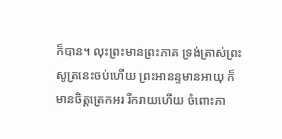ក៏បាន។ លុះព្រះមានព្រះភាគ ទ្រង់ត្រាស់ព្រះសូត្រនេះចប់ហើយ ព្រះអានន្ទមានអាយុ ក៏មានចិត្តត្រេកអរ រីករាយហើយ ចំពោះភា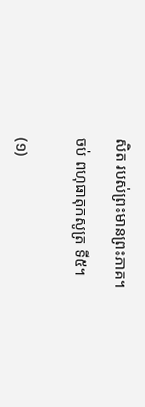សិត របស់ព្រះមានព្រះភាគ។

ចប់ ពហុធាតុកសូត្រ ទី៥។


(១)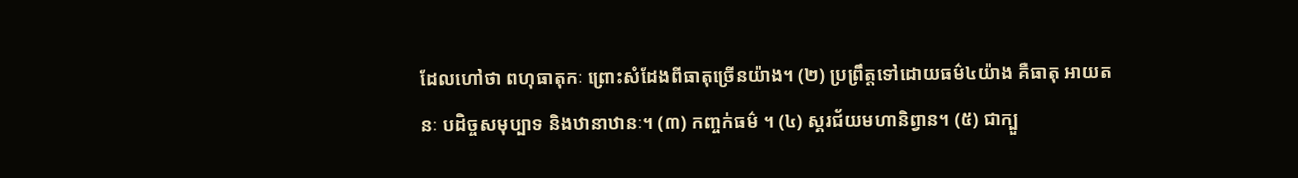ដែលហៅថា ពហុធាតុកៈ ព្រោះសំដែងពីធាតុច្រើនយ៉ាង។ (២) ប្រព្រឹត្តទៅដោយធម៌៤យ៉ាង គឺធាតុ អាយតនៈ បដិច្ចសមុប្បាទ និងឋានាឋានៈ។ (៣) កញ្ចក់ធម៌ ។ (៤) ស្គរជ័យមហានិព្វាន។ (៥) ជាក្បួ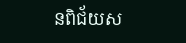នពិជ័យស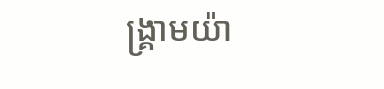ង្គ្រាមយ៉ា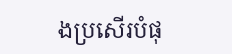ងប្រសើរបំផុ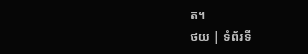ត។
ថយ | ទំព័រទី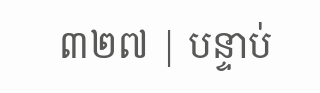៣២៧ | បន្ទាប់